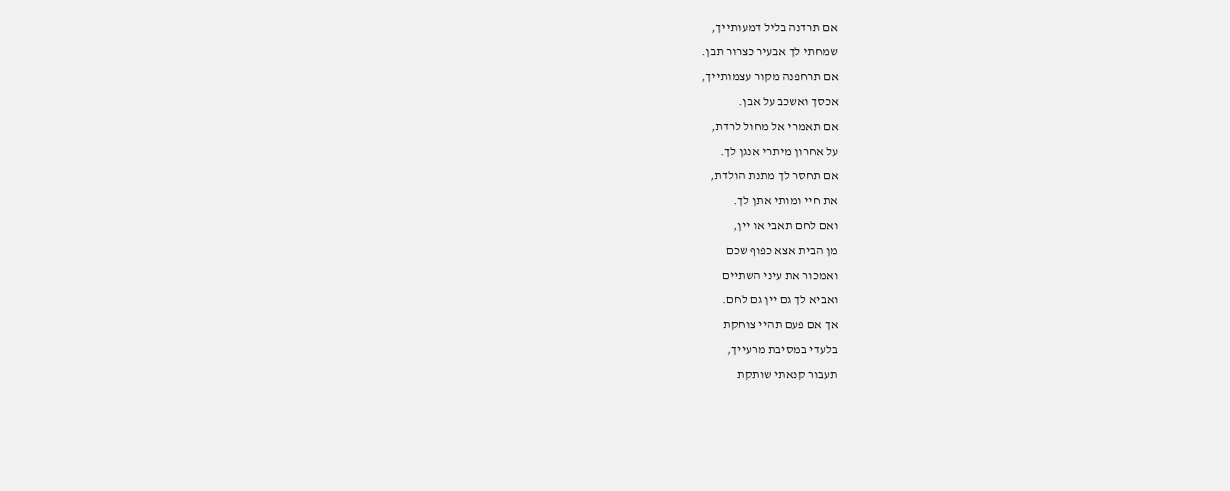אם תרדנה בליל דמעותייך,
שמחתי לך אבעיר כצרור תבן.
אם תרחפנה מקור עצמותייך,
אכסך ואשכב על אבן.
אם תאמרי אל מחול לרדת,
על אחרון מיתרי אנגן לך.
אם תחסר לך מתנת הולדת,
את חיי ומותי אתן לך.
ואם לחם תאבי או יין,
מן הבית אצא כפוף שכם
ואמכור את עיני השתיים
ואביא לך גם יין גם לחם.
אך אם פעם תהיי צוחקת
בלעדי במסיבת מרעייך,
תעבור קנאתי שותקת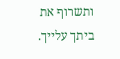ותשרוף את ביתך עלייך.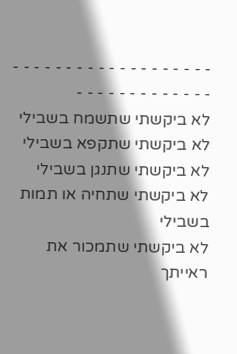- - - - - - - - - - - - - - - - - - - - - - - - - - - - - - - -
לא ביקשתי שתשמח בשבילי
לא ביקשתי שתקפא בשבילי
לא ביקשתי שתנגן בשבילי
לא ביקשתי שתחיה או תמות בשבילי
לא ביקשתי שתמכור את ראייתך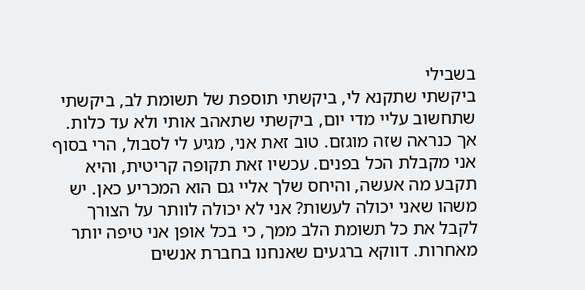בשבילי
ביקשתי שתקנא לי, ביקשתי תוספת של תשומת לב, ביקשתי שתחשוב עליי מדי יום, ביקשתי שתאהב אותי ולא עד כלות. אך כנראה שזה מוגזם. טוב זאת אני, מגיע לי לסבול, הרי בסוף אני מקבלת הכל בפנים. עכשיו זאת תקופה קריטית, והיא תקבע מה אעשה, והיחס שלך אליי גם הוא המכריע כאן. יש משהו שאני יכולה לעשות? אני לא יכולה לוותר על הצורך לקבל את כל תשומת הלב ממך, כי בכל אופן אני טיפה יותר מאחרות. דווקא ברגעים שאנחנו בחברת אנשים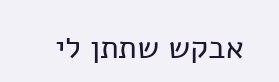אבקש שתתן לי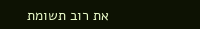את רוב תשומת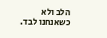הלב ולא כשאנחנו לבד.